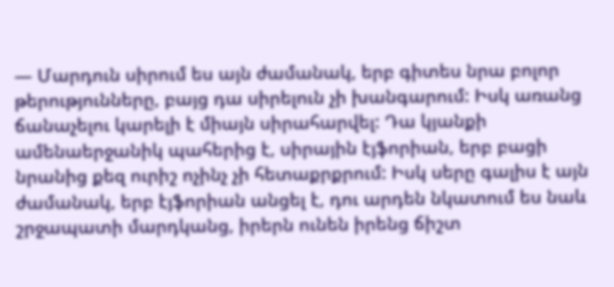— Մարդուն սիրում ես այն ժամանակ, երբ գիտես նրա բոլոր թերությունները, բայց դա սիրելուն չի խանգարում: Իսկ առանց ճանաչելու կարելի է միայն սիրահարվել: Դա կյանքի ամենաերջանիկ պահերից է, սիրային էյֆորիան, երբ բացի նրանից քեզ ուրիշ ոչինչ չի հետաքրքրում: Իսկ սերը գալիս է այն ժամանակ, երբ էյֆորիան անցել է, դու արդեն նկատում ես նաև շրջապատի մարդկանց, իրերն ունեն իրենց ճիշտ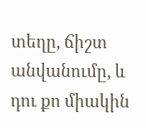տեղը, ճիշտ անվանումը, և դու քո միակին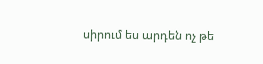սիրում ես արդեն ոչ թե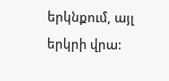երկնքում, այլ երկրի վրա: